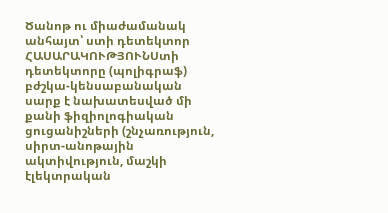Ծանոթ ու միաժամանակ անհայտ՝ ստի դետեկտոր
ՀԱՍԱՐԱԿՈՒԹՅՈՒՆՍտի դետեկտորը (պոլիգրաֆ) բժշկա-կենսաբանական սարք է նախատեսված մի քանի ֆիզիոլոգիական ցուցանիշների (շնչառություն, սիրտ-անոթային ակտիվություն, մաշկի էլեկտրական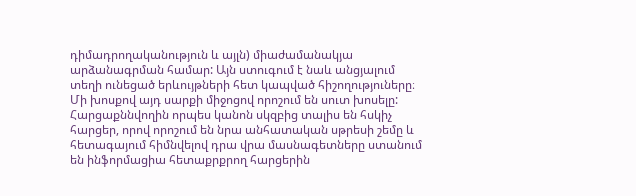դիմադրողականություն և այլն) միաժամանակյա արձանագրման համար: Այն ստուգում է նաև անցյալում տեղի ունեցած երևույթների հետ կապված հիշողություները։ Մի խոսքով այդ սարքի միջոցով որոշում են սուտ խոսելը: Հարցաքննվողին որպես կանոն սկզբից տալիս են հսկիչ հարցեր, որով որոշում են նրա անհատական սթրեսի շեմը և հետագայում հիմնվելով դրա վրա մասնագետները ստանում են ինֆորմացիա հետաքրքրող հարցերին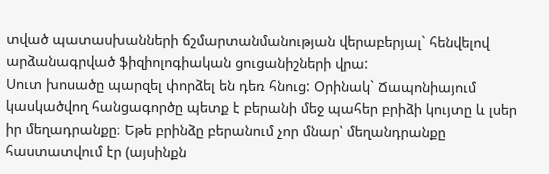տված պատասխանների ճշմարտանմանության վերաբերյալ` հենվելով արձանագրված ֆիզիոլոգիական ցուցանիշների վրա:
Սուտ խոսածը պարզել փորձել են դեռ հնուց: Օրինակ` Ճապոնիայում կասկածվող հանցագործը պետք է բերանի մեջ պահեր բրիձի կույտը և լսեր իր մեղադրանքը։ Եթե բրինձը բերանում չոր մնար՝ մեղանդրանքը հաստատվում էր (այսինքն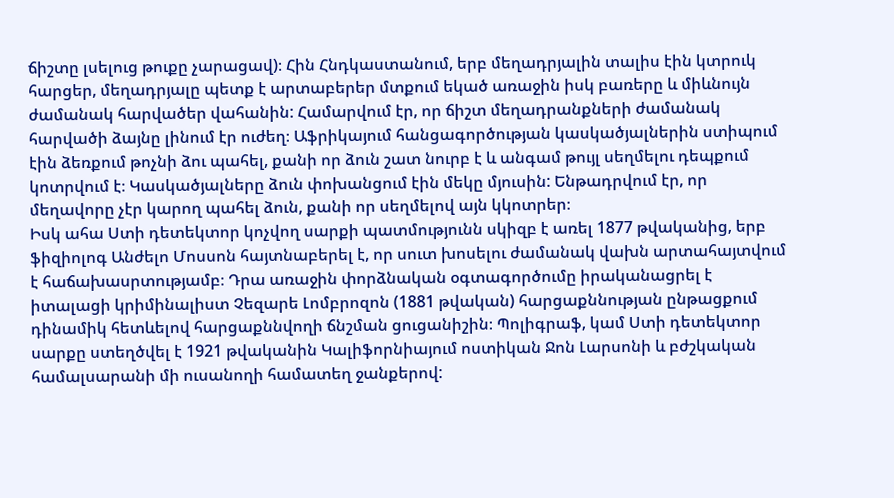ճիշտը լսելուց թուքը չարացավ)։ Հին Հնդկաստանում, երբ մեղադրյալին տալիս էին կտրուկ հարցեր, մեղադրյալը պետք է արտաբերեր մտքում եկած առաջին իսկ բառերը և միևնույն ժամանակ հարվածեր վահանին: Համարվում էր, որ ճիշտ մեղադրանքների ժամանակ հարվածի ձայնը լինում էր ուժեղ։ Աֆրիկայում հանցագործության կասկածյալներին ստիպում էին ձեռքում թոչնի ձու պահել, քանի որ ձուն շատ նուրբ է և անգամ թույլ սեղմելու դեպքում կոտրվում է։ Կասկածյալները ձուն փոխանցում էին մեկը մյուսին: Ենթադրվում էր, որ մեղավորը չէր կարող պահել ձուն, քանի որ սեղմելով այն կկոտրեր։
Իսկ ահա Ստի դետեկտոր կոչվող սարքի պատմությունն սկիզբ է առել 1877 թվականից, երբ ֆիզիոլոգ Անժելո Մոսսոն հայտնաբերել է, որ սուտ խոսելու ժամանակ վախն արտահայտվում է հաճախասրտությամբ։ Դրա առաջին փորձնական օգտագործումը իրականացրել է իտալացի կրիմինալիստ Չեզարե Լոմբրոզոն (1881 թվական) հարցաքննության ընթացքում դինամիկ հետևելով հարցաքննվողի ճնշման ցուցանիշին։ Պոլիգրաֆ, կամ Ստի դետեկտոր սարքը ստեղծվել է 1921 թվականին Կալիֆորնիայում ոստիկան Ջոն Լարսոնի և բժշկական համալսարանի մի ուսանողի համատեղ ջանքերով: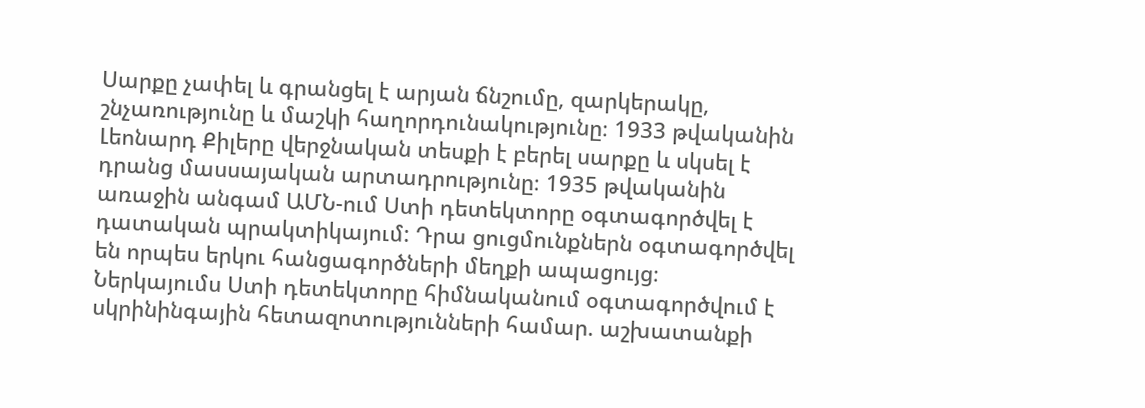Սարքը չափել և գրանցել է արյան ճնշումը, զարկերակը, շնչառությունը և մաշկի հաղորդունակությունը։ 1933 թվականին Լեոնարդ Քիլերը վերջնական տեսքի է բերել սարքը և սկսել է դրանց մասսայական արտադրությունը։ 1935 թվականին առաջին անգամ ԱՄՆ-ում Ստի դետեկտորը օգտագործվել է դատական պրակտիկայում: Դրա ցուցմունքներն օգտագործվել են որպես երկու հանցագործների մեղքի ապացույց։
Ներկայումս Ստի դետեկտորը հիմնականում օգտագործվում է սկրինինգային հետազոտությունների համար. աշխատանքի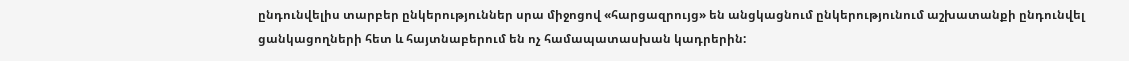ընդունվելիս տարբեր ընկերություններ սրա միջոցով «հարցազրույց» են անցկացնում ընկերությունում աշխատանքի ընդունվել ցանկացողների հետ և հայտնաբերում են ոչ համապատասխան կադրերին: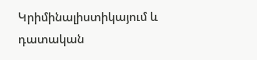Կրիմինալիստիկայում և դատական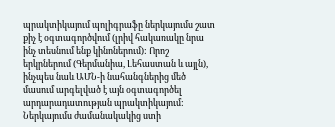պրակտիկայում պոլիգրաֆը ներկայումս շատ քիչ է օգտագործվում (լրիվ հակառակը նրա ինչ տեսնում ենք կինոներում): Որոշ երկրներում (Գերմանիա, Լեհաստան և այլն), ինչպես նաև ԱՄՆ-ի նահանգներից մեծ մասում արգելված է այն օգտագործել արդարադատության պրակտիկայում: Ներկայումս ժամանակակից ստի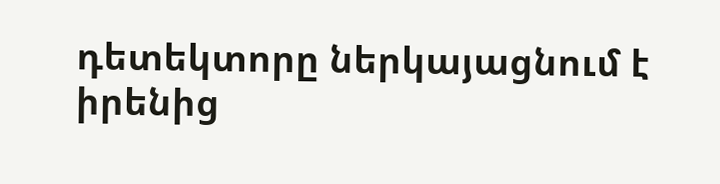դետեկտորը ներկայացնում է իրենից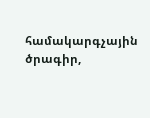համակարգչային ծրագիր,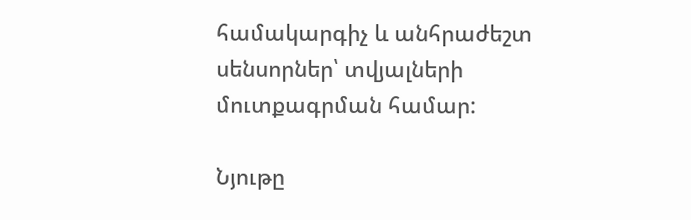համակարգիչ և անհրաժեշտ սենսորներ՝ տվյալների մուտքագրման համար:

Նյութը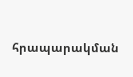հրապարակման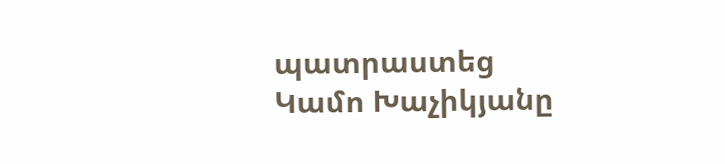պատրաստեց Կամո Խաչիկյանը